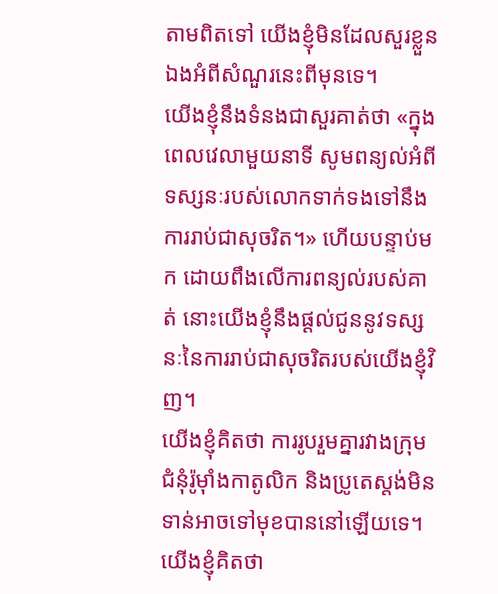តាមពិតទៅ យើងខ្ញុំមិនដែលសួរខ្លួនឯងអំពីសំណួរនេះពីមុនទេ។
យើងខ្ញុំនឹងទំនងជាសួរគាត់ថា «ក្នុងពេលវេលាមួយនាទី សូមពន្យល់អំពីទស្សនៈរបស់លោកទាក់ទងទៅនឹងការរាប់ជាសុចរិត។» ហើយបន្ទាប់មក ដោយពឹងលើការពន្យល់របស់គាត់ នោះយើងខ្ញុំនឹងផ្ដល់ជូននូវទស្សនៈនៃការរាប់ជាសុចរិតរបស់យើងខ្ញុំវិញ។
យើងខ្ញុំគិតថា ការរូបរួមគ្នារវាងក្រុមជំនុំរ៉ូម៉ាំងកាតូលិក និងប្រូតេស្តង់មិនទាន់អាចទៅមុខបាននៅឡើយទេ។ យើងខ្ញុំគិតថា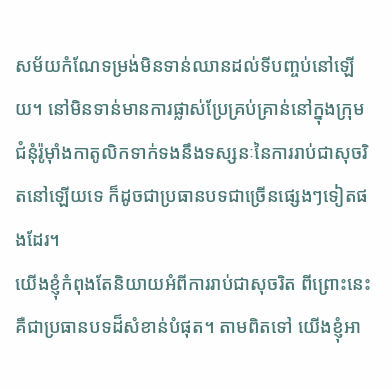សម័យកំណែទម្រង់មិនទាន់ឈានដល់ទីបញ្ចប់នៅឡើយ។ នៅមិនទាន់មានការផ្លាស់ប្រែគ្រប់គ្រាន់នៅក្នុងក្រុមជំនុំរ៉ូម៉ាំងកាតូលិកទាក់ទងនឹងទស្សនៈនៃការរាប់ជាសុចរិតនៅឡើយទេ ក៏ដូចជាប្រធានបទជាច្រើនផ្សេងៗទៀតផងដែរ។
យើងខ្ញុំកំពុងតែនិយាយអំពីការរាប់ជាសុចរិត ពីព្រោះនេះគឺជាប្រធានបទដ៏សំខាន់បំផុត។ តាមពិតទៅ យើងខ្ញុំអា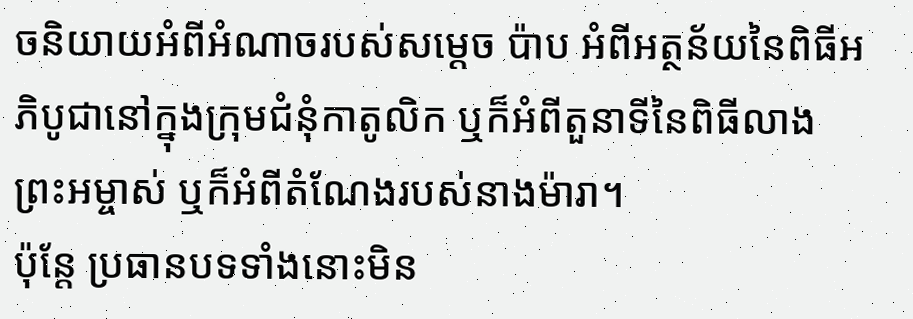ចនិយាយអំពីអំណាចរបស់សម្ដេច ប៉ាប អំពីអត្ថន័យនៃពិធីអភិបូជានៅក្នុងក្រុមជំនុំកាតូលិក ឬក៏អំពីតួនាទីនៃពិធីលាងព្រះអម្ចាស់ ឬក៏អំពីតំណែងរបស់នាងម៉ារា។
ប៉ុន្តែ ប្រធានបទទាំងនោះមិន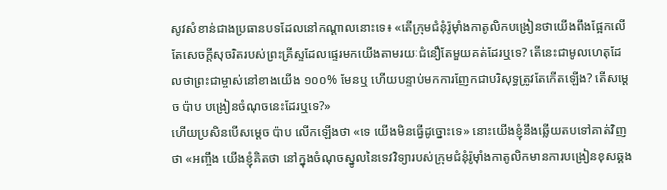សូវសំខាន់ជាងប្រធានបទដែលនៅកណ្ដាលនោះទេ៖ «តើក្រុមជំនុំរ៉ូម៉ាំងកាតូលិកបង្រៀនថាយើងពឹងផ្អែកលើតែសេចក្ដីសុចរិតរបស់ព្រះគ្រីស្ទដែលផ្ទេរមកយើងតាមរយៈជំនឿតែមួយគត់ដែរឬទេ? តើនេះជាមូលហេតុដែលថាព្រះជាម្ចាស់នៅខាងយើង ១០០% មែនឬ ហើយបន្ទាប់មកការញែកជាបរិសុទ្ធត្រូវតែកើតឡើង? តើសម្តេច ប៉ាប បង្រៀនចំណុចនេះដែរឬទេ?»
ហើយប្រសិនបើសម្តេច ប៉ាប លើកឡើងថា «ទេ យើងមិនធ្វើដូច្នោះទេ» នោះយើងខ្ញុំនឹងឆ្លើយតបទៅគាត់វិញថា «អញ្ចឹង យើងខ្ញុំគិតថា នៅក្នុងចំណុចស្នូលនៃទេវវិទ្យារបស់ក្រុមជំនុំរ៉ូម៉ាំងកាតូលិកមានការបង្រៀនខុសឆ្គង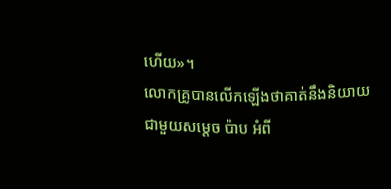ហើយ»។
លោកគ្រូបានលើកឡើងថាគាត់នឹងនិយាយជាមួយសម្ដេច ប៉ាប អំពី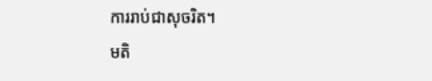ការរាប់ជាសុចរិត។
មតិ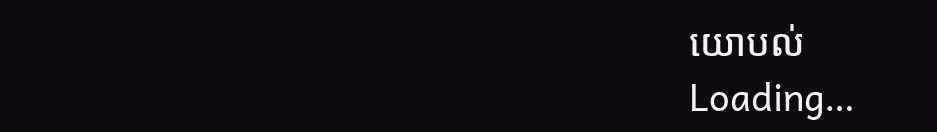យោបល់
Loading…